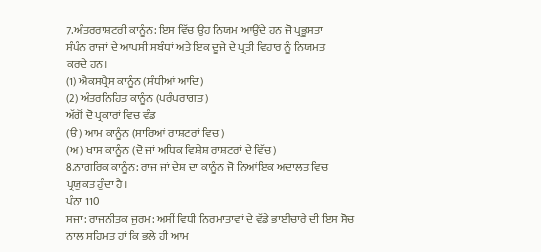7.ਅੰਤਰਰਾਸ਼ਟਰੀ ਕਾਨੂੰਨ: ਇਸ ਵਿੱਚ ਉਹ ਨਿਯਮ ਆਉਂਦੇ ਹਨ ਜੋ ਪ੍ਰਭੂਸਤਾ
ਸੰਪੰਨ ਰਾਜਾਂ ਦੇ ਆਪਸੀ ਸਬੰਧਾਂ ਅਤੇ ਇਕ ਦੂਜੇ ਦੇ ਪ੍ਰਤੀ ਵਿਹਾਰ ਨੂੰ ਨਿਯਮਤ
ਕਰਦੇ ਹਨ।
(1) ਐਕਸਪ੍ਰੈਸ ਕਾਨੂੰਨ (ਸੰਧੀਆਂ ਆਦਿ)
(2) ਅੰਤਰਨਿਹਿਤ ਕਾਨੂੰਨ (ਪਰੰਪਰਾਗਤ)
ਅੱਗੋਂ ਦੋ ਪ੍ਰਕਾਰਾਂ ਵਿਚ ਵੰਡ
(ੳ) ਆਮ ਕਾਨੂੰਨ (ਸਾਰਿਆਂ ਰਾਸ਼ਟਰਾਂ ਵਿਚ)
(ਅ) ਖਾਸ ਕਾਨੂੰਨ (ਦੋ ਜਾਂ ਅਧਿਕ ਵਿਸ਼ੇਸ਼ ਰਾਸ਼ਟਰਾਂ ਦੇ ਵਿੱਚ)
8.ਨਾਗਰਿਕ ਕਾਨੂੰਨ: ਰਾਜ ਜਾਂ ਦੇਸ਼ ਦਾ ਕਾਨੂੰਨ ਜੋ ਨਿਆਂਇਕ ਅਦਾਲਤ ਵਿਚ
ਪ੍ਰਯੁਕਤ ਹੁੰਦਾ ਹੈ।
ਪੰਨਾ 110
ਸਜਾ: ਰਾਜਨੀਤਕ ਜੁਰਮ: ਅਸੀਂ ਵਿਧੀ ਨਿਰਮਾਤਾਵਾਂ ਦੇ ਵੱਡੇ ਭਾਈਚਾਰੇ ਦੀ ਇਸ ਸੋਚ ਨਾਲ ਸਹਿਮਤ ਹਾਂ ਕਿ ਭਲੇ ਹੀ ਆਮ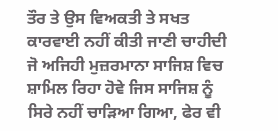ਤੌਰ ਤੇ ਉਸ ਵਿਅਕਤੀ ਤੇ ਸਖਤ ਕਾਰਵਾਈ ਨਹੀਂ ਕੀਤੀ ਜਾਣੀ ਚਾਹੀਦੀ ਜੋ ਅਜਿਹੀ ਮੁਜ਼ਰਮਾਨਾ ਸਾਜਿਸ਼ ਵਿਚ ਸ਼ਾਮਿਲ ਰਿਹਾ ਹੋਵੇ ਜਿਸ ਸਾਜਿਸ਼ ਨੂੰ ਸਿਰੇ ਨਹੀਂ ਚਾੜਿਆ ਗਿਆ, ਫੇਰ ਵੀ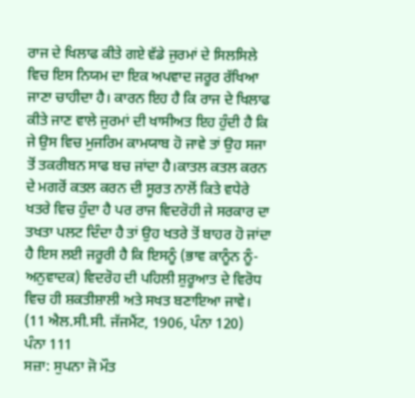ਰਾਜ ਦੇ ਖਿਲਾਫ ਕੀਤੇ ਗਏ ਵੱਡੇ ਜੁਰਮਾਂ ਦੇ ਸਿਲਸਿਲੇ ਵਿਚ ਇਸ ਨਿਯਮ ਦਾ ਇਕ ਅਪਵਾਦ ਜਰੂਰ ਰੱਖਿਆ ਜਾਣਾ ਚਾਹੀਦਾ ਹੈ। ਕਾਰਨ ਇਹ ਹੈ ਕਿ ਰਾਜ ਦੇ ਖਿਲਾਫ ਕੀਤੇ ਜਾਣ ਵਾਲੇ ਜੁਰਮਾਂ ਦੀ ਖਾਸੀਅਤ ਇਹ ਹੁੰਦੀ ਹੈ ਕਿ ਜੇ ਉਸ ਵਿਚ ਮੁਜਰਿਮ ਕਾਮਯਾਬ ਹੋ ਜਾਵੇ ਤਾਂ ਉਹ ਸਜਾ ਤੋਂ ਤਕਰੀਬਨ ਸਾਫ ਬਚ ਜਾਂਦਾ ਹੈ।ਕਾਤਲ ਕਤਲ ਕਰਨ ਦੇ ਮਗਰੋਂ ਕਤਲ ਕਰਨ ਦੀ ਸੂਰਤ ਨਾਲੋਂ ਕਿਤੇ ਵਧੇਰੇ ਖਤਰੇ ਵਿਚ ਹੁੰਦਾ ਹੈ ਪਰ ਰਾਜ ਵਿਦਰੋਹੀ ਜੇ ਸਰਕਾਰ ਦਾ ਤਖਤਾ ਪਲਟ ਦਿੰਦਾ ਹੈ ਤਾਂ ਉਹ ਖਤਰੇ ਤੋਂ ਬਾਹਰ ਹੋ ਜਾਂਦਾ ਹੈ ਇਸ ਲਈ ਜਰੂਰੀ ਹੈ ਕਿ ਇਸਨੂੰ (ਭਾਵ ਕਾਨੂੰਨ ਨੂੰ-ਅਨੁਵਾਦਕ) ਵਿਦਰੋਹ ਦੀ ਪਹਿਲੀ ਸ਼ੁਰੂਆਤ ਦੇ ਵਿਰੋਧ ਵਿਚ ਹੀ ਸ਼ਕਤੀਸ਼ਾਲੀ ਅਤੇ ਸਖਤ ਬਣਾਇਆ ਜਾਵੇ।
(11 ਐਲ.ਸੀ.ਸੀ. ਜੱਜਮੈਂਟ, 1906, ਪੰਨਾ 120)
ਪੰਨਾ 111
ਸਜ਼ਾ: ਸੁਪਨਾ ਜੋ ਮੌਤ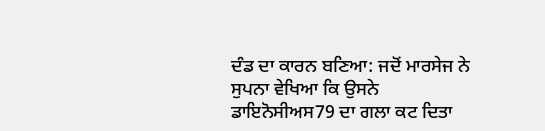ਦੰਡ ਦਾ ਕਾਰਨ ਬਣਿਆ: ਜਦੋਂ ਮਾਰਸੇਜ ਨੇ ਸੁਪਨਾ ਵੇਖਿਆ ਕਿ ਉਸਨੇ ਡਾਇਨੋਸੀਅਸ79 ਦਾ ਗਲਾ ਕਟ ਦਿਤਾ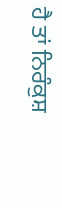ਹੈ ਤਾਂ ਨਿਰੰਕੁਸ਼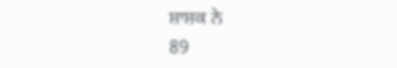ਸ਼ਾਸ਼ਕ ਨੇ
89